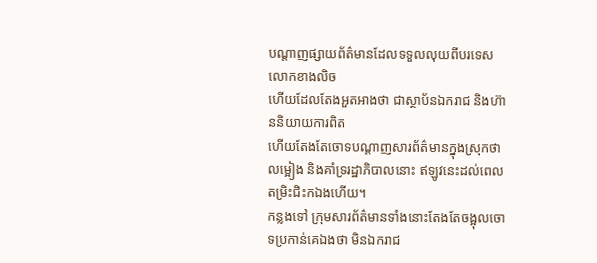បណ្តាញផ្សាយព័ត៌មានដែលទទួលលុយពីបរទេសលោកខាងលិច
ហើយដែលតែងអួតអាងថា ជាស្ថាប័នឯករាជ និងហ៊ាននិយាយការពិត
ហើយតែងតែចោទបណ្តាញសារព័ត៌មានក្នុងស្រុកថា លម្អៀង និងគាំទ្ររដ្ឋាភិបាលនោះ ឥឡូវនេះដល់ពេលតម្រិះជិះកឯងហើយ។
កន្លងទៅ ក្រុមសារព័ត៌មានទាំងនោះតែងតែចង្អុលចោទប្រកាន់គេឯងថា មិនឯករាជ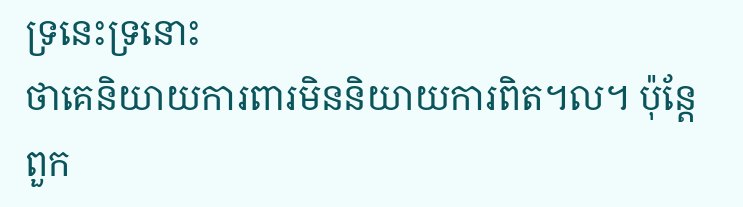ទ្រនេះទ្រនោះ
ថាគេនិយាយការពារមិននិយាយការពិត។ល។ ប៉ុន្តែ ពួក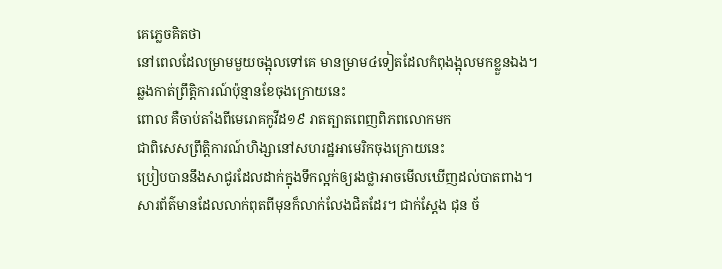គេភ្លេចគិតថា
នៅពេលដែលម្រាមមួយចង្អុលទៅគេ មានម្រាម៤ទៀតដែលកំពុងង្អុលមកខ្លួនឯង។
ឆ្លងកាត់ព្រឹត្តិការណ៍ប៉ុន្មានខែចុងក្រោយនេះ
ពោល គឺចាប់តាំងពីមេរោគកូវីដ១៩ រាតត្បាតពេញពិភពលោកមក
ជាពិសេសព្រឹត្តិការណ៍ហិង្សានៅសហរដ្ឋអាមេរិកចុងក្រោយនេះ
ប្រៀបបាននឹងសាជូរដែលដាក់ក្នុងទឹកល្អក់ឲ្យរងថ្លាអាចមើលឃើញដល់បាតពាង។
សារព័ត៌មានដែលលាក់ពុតពីមុនក៏លាក់លែងជិតដែរ។ ជាក់ស្តែង ជុន ច័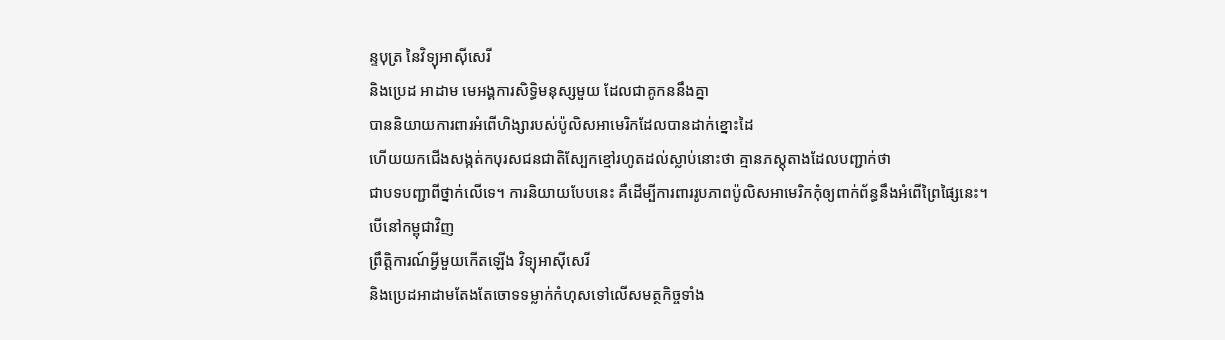ន្ទបុត្រ នៃវិទ្យុអាស៊ីសេរី
និងប្រេដ អាដាម មេអង្គការសិទ្ធិមនុស្សមួយ ដែលជាគូកននឹងគ្នា
បាននិយាយការពារអំពើហិង្សារបស់ប៉ូលិសអាមេរិកដែលបានដាក់ខ្នោះដៃ
ហើយយកជើងសង្កត់កបុរសជនជាតិស្បែកខ្មៅរហូតដល់ស្លាប់នោះថា គ្មានភស្តុតាងដែលបញ្ជាក់ថា
ជាបទបញ្ជាពីថ្នាក់លើទេ។ ការនិយាយបែបនេះ គឺដើម្បីការពាររូបភាពប៉ូលិសអាមេរិកកុំឲ្យពាក់ព័ន្ធនឹងអំពើព្រៃផ្សៃនេះ។
បើនៅកម្ពុជាវិញ
ព្រឹត្តិការណ៍អ្វីមួយកើតឡើង វិទ្យុអាស៊ីសេរី
និងប្រេដអាដាមតែងតែចោទទម្លាក់កំហុសទៅលើសមត្ថកិច្ចទាំង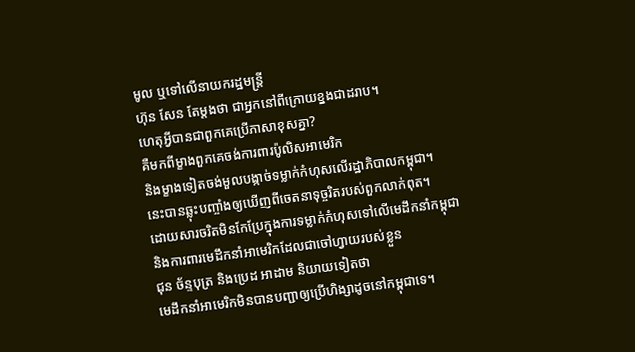មូល ឬទៅលើនាយករដ្ឋមន្ត្រី
ហ៊ុន សែន តែម្តងថា ជាអ្នកនៅពីក្រោយខ្នងជាដរាប។
ហេតុអ្វីបានជាពួកគេប្រើភាសាខុសគ្នា?
គឺមកពីម្ខាងពួកគេចង់ការពារប៉ូលិសអាមេរិក
និងម្ខាងទៀតចង់មួលបង្កាច់ទម្លាក់កំហុសលើរដ្ឋាភិបាលកម្ពុជា។
នេះបានឆ្លុះបញ្ចាំងឲ្យឃើញពីចេតនាទុច្ចរិតរបស់ពួកលាក់ពុត។
ដោយសារចរិតមិនកែប្រែក្នុងការទម្លាក់កំហុសទៅលើមេដឹកនាំកម្ពុជា
និងការពារមេដឹកនាំអាមេរិកដែលជាចៅហ្វាយរបស់ខ្លួន
ជុន ច័ន្ទបុត្រ និងប្រេដ អាដាម និយាយទៀតថា
មេដឹកនាំអាមេរិកមិនបានបញ្ជាឲ្យប្រើហិង្សាដូចនៅកម្ពុជាទេ។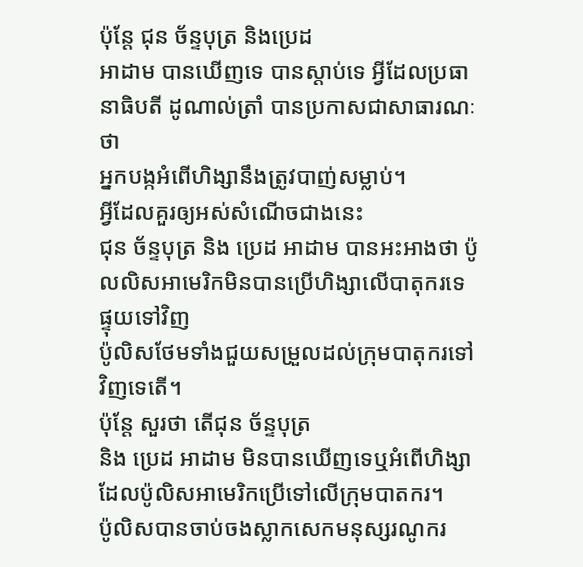ប៉ុន្តែ ជុន ច័ន្ទបុត្រ និងប្រេដ
អាដាម បានឃើញទេ បានស្តាប់ទេ អ្វីដែលប្រធានាធិបតី ដូណាល់ត្រាំ បានប្រកាសជាសាធារណៈថា
អ្នកបង្កអំពើហិង្សានឹងត្រូវបាញ់សម្លាប់។
អ្វីដែលគួរឲ្យអស់សំណើចជាងនេះ
ជុន ច័ន្ទបុត្រ និង ប្រេដ អាដាម បានអះអាងថា ប៉ូលលិសអាមេរិកមិនបានប្រើហិង្សាលើបាតុករទេ ផ្ទុយទៅវិញ
ប៉ូលិសថែមទាំងជួយសម្រួលដល់ក្រុមបាតុករទៅវិញទេតើ។
ប៉ុន្តែ សួរថា តើជុន ច័ន្ទបុត្រ
និង ប្រេដ អាដាម មិនបានឃើញទេឬអំពើហិង្សាដែលប៉ូលិសអាមេរិកប្រើទៅលើក្រុមបាតករ។
ប៉ូលិសបានចាប់ចងស្លាកសេកមនុស្សរណូករ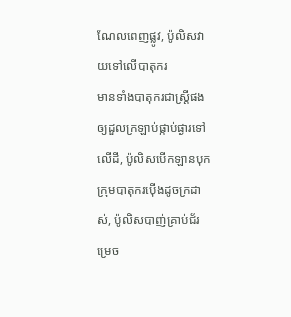ណែលពេញផ្លូវ, ប៉ូលិសវាយទៅលើបាតុករ
មានទាំងបាតុករជាស្ត្រីផងឲ្យដួលក្រឡាប់ផ្កាប់ផ្ងារទៅលើដី, ប៉ូលិសបើកឡានបុកក្រុមបាតុករប៉ើងដូចក្រដាស់, ប៉ូលិសបាញ់គ្រាប់ជ័រ ម្រេច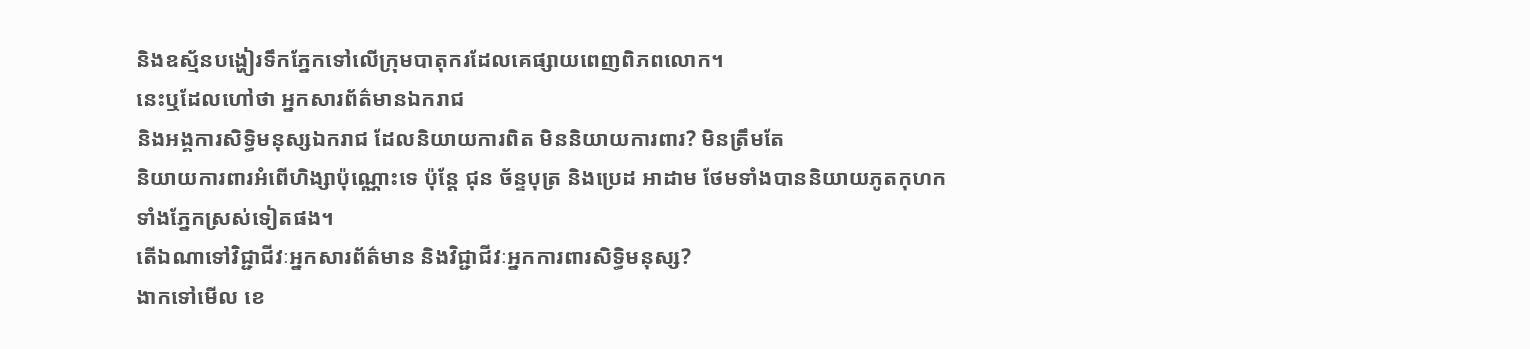និងឧស្ម័នបង្ហៀរទឹកភ្នែកទៅលើក្រុមបាតុករដែលគេផ្សាយពេញពិភពលោក។
នេះឬដែលហៅថា អ្នកសារព័ត៌មានឯករាជ
និងអង្គការសិទ្ធិមនុស្សឯករាជ ដែលនិយាយការពិត មិននិយាយការពារ? មិនត្រឹមតែ
និយាយការពារអំពើហិង្សាប៉ុណ្ណោះទេ ប៉ុន្តែ ជុន ច័ន្ទបុត្រ និងប្រេដ អាដាម ថែមទាំងបាននិយាយភូតកុហកទាំងភ្នែកស្រស់ទៀតផង។
តើឯណាទៅវិជ្ជាជីវៈអ្នកសារព័ត៌មាន និងវិជ្ជាជីវៈអ្នកការពារសិទ្ធិមនុស្ស?
ងាកទៅមើល ខេ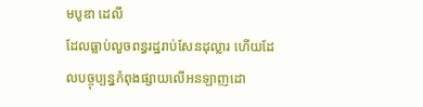មបូឌា ដេលី
ដែលធ្លាប់លួចពន្ធរដ្ឋរាប់សែនដុល្លារ ហើយដែលបច្ចុប្បន្នកំពុងផ្សាយលើអនឡាញដោ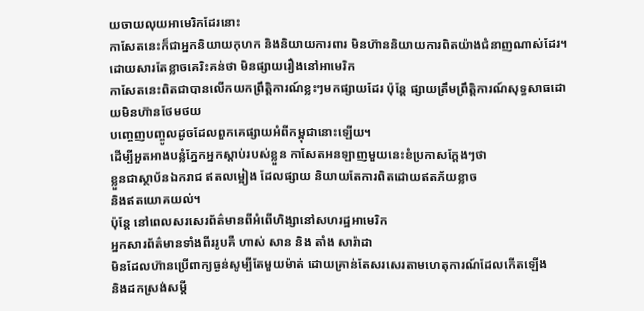យចាយលុយអាមេរិកដែរនោះ
កាសែតនេះក៏ជាអ្នកនិយាយកុហក និងនិយាយការពារ មិនហ៊ាននិយាយការពិតយ៉ាងជំនាញណាស់ដែរ។
ដោយសារតែខ្លាចគេរិះគន់ថា មិនផ្សាយរឿងនៅអាមេរិក
កាសែតនេះពិតជាបានលើកយកព្រឹត្តិការណ៍ខ្លះៗមកផ្សាយដែរ ប៉ុន្តែ ផ្សាយត្រឹមព្រឹត្តិការណ៍សុទ្ធសាធដោយមិនហ៊ានថែមថយ
បញ្ចេញបញ្ចូលដូចដែលពួកគេផ្សាយអំពីកម្ពុជានោះឡើយ។
ដើម្បីអួតអាងបន្លំភ្នែកអ្នកស្តាប់របស់ខ្លួន កាសែតអនឡាញមួយនេះខំប្រកាសក្តែងៗថា
ខ្លួនជាស្ថាប័នឯករាជ ឥតលម្អៀង ដែលផ្សាយ និយាយតែការពិតដោយឥតភ័យខ្លាច
និងឥតយោគយល់។
ប៉ុន្តែ នៅពេលសរសេរព័ត៌មានពីអំពើហិង្សានៅសហរដ្ឋអាមេរិក
អ្នកសារព័ត៌មានទាំងពីររូបគឺ ហាស់ សាន និង តាំង សារ៉ាដា
មិនដែលហ៊ានប្រើពាក្យធ្ងន់សូម្បីតែមួយម៉ាត់ ដោយគ្រាន់តែសរសេរតាមហេតុការណ៍ដែលកើតឡើង
និងដកស្រង់សម្តី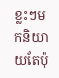ខ្លះៗមកនិយាយតែប៉ុ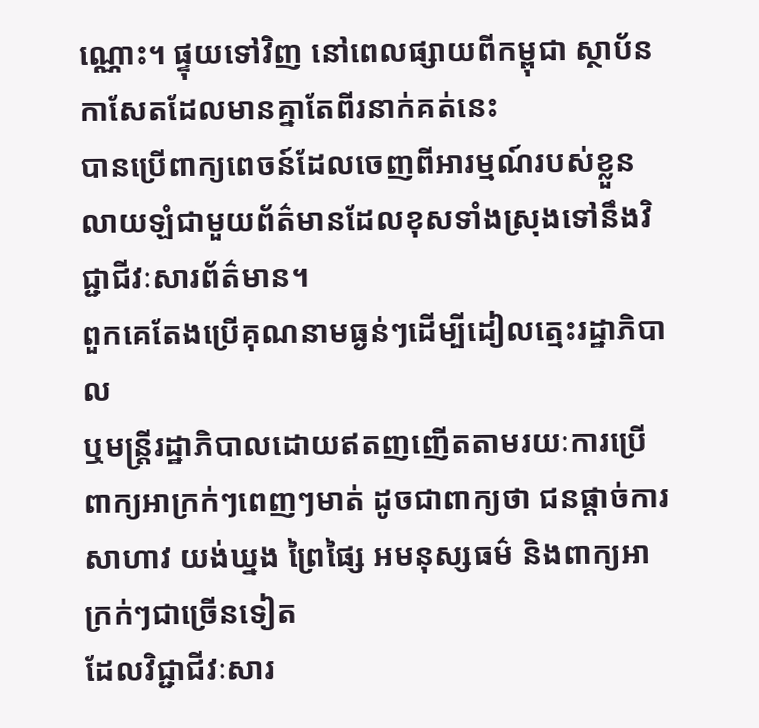ណ្ណោះ។ ផ្ទុយទៅវិញ នៅពេលផ្សាយពីកម្ពុជា ស្ថាប័នកាសែតដែលមានគ្នាតែពីរនាក់គត់នេះ
បានប្រើពាក្យពេចន៍ដែលចេញពីអារម្មណ៍របស់ខ្លួនលាយឡំជាមួយព័ត៌មានដែលខុសទាំងស្រុងទៅនឹងវិជ្ជាជីវៈសារព័ត៌មាន។
ពួកគេតែងប្រើគុណនាមធ្ងន់ៗដើម្បីដៀលត្មេះរដ្ឋាភិបាល
ឬមន្ត្រីរដ្ឋាភិបាលដោយឥតញញើតតាមរយៈការប្រើពាក្យអាក្រក់ៗពេញៗមាត់ ដូចជាពាក្យថា ជនផ្តាច់ការ
សាហាវ យង់ឃ្នង ព្រៃផ្សៃ អមនុស្សធម៌ និងពាក្យអាក្រក់ៗជាច្រើនទៀត
ដែលវិជ្ជាជីវៈសារ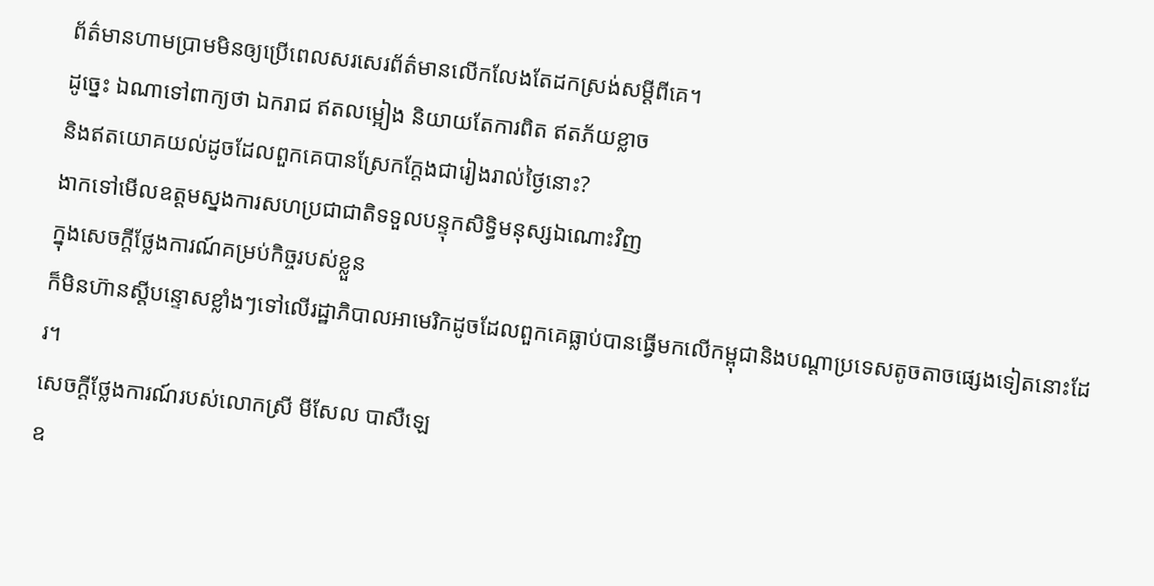ព័ត៌មានហាមប្រាមមិនឲ្យប្រើពេលសរសេរព័ត៌មានលើកលែងតែដកស្រង់សម្តីពីគេ។
ដូច្នេះ ឯណាទៅពាក្យថា ឯករាជ ឥតលម្អៀង និយាយតែការពិត ឥតភ័យខ្លាច
និងឥតយោគយល់ដូចដែលពួកគេបានស្រែកក្តែងជារៀងរាល់ថ្ងៃនោះ?
ងាកទៅមើលឧត្តមស្នងការសហប្រជាជាតិទទួលបន្ទុកសិទ្ធិមនុស្សឯណោះវិញ
ក្នុងសេចក្តីថ្លែងការណ៍គម្រប់កិច្ចរបស់ខ្លួន
ក៏មិនហ៊ានស្តីបន្ទោសខ្លាំងៗទៅលើរដ្ឋាភិបាលអាមេរិកដូចដែលពួកគេធ្លាប់បានធ្វើមកលើកម្ពុជានិងបណ្តាប្រទេសតូចតាចផ្សេងទៀតនោះដែរ។
សេចក្តីថ្លែងការណ៍របស់លោកស្រី មីសែល បាសឺឡេ
ឧ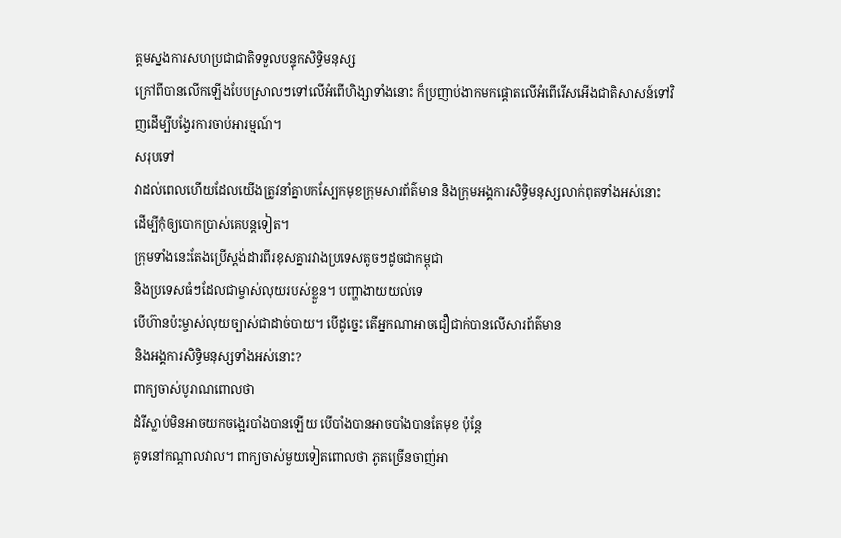ត្តមស្នងការសហប្រជាជាតិទទួលបន្ទុកសិទ្ធិមនុស្ស
ក្រៅពីបានលើកឡើងបែបស្រាលៗទៅលើអំពើហិង្សាទាំងនោះ ក៏ប្រញាប់ងាកមកផ្តោតលើអំពើរើសអើងជាតិសាសន៍ទៅវិញដើម្បីបង្វែរការចាប់អារម្មណ៍។
សរុបទៅ
វាដល់ពេលហើយដែលយើងត្រូវនាំគ្នាបកស្បែកមុខក្រុមសារព័ត៌មាន និងក្រុមអង្គការសិទ្ធិមនុស្សលាក់ពុតទាំងអស់នោះ
ដើម្បីកុំឲ្យបោកប្រាស់គេបន្តទៀត។
ក្រុមទាំងនេះតែងប្រើស្តង់ដារពីរខុសគ្នារវាងប្រទេសតូចៗដូចជាកម្ពុជា
និងប្រទេសធំៗដែលជាម្ចាស់លុយរបស់ខ្លួន។ បញ្ហាងាយយល់ទេ
បើហ៊ានប៉ះម្ចាស់លុយច្បាស់ជាដាច់បាយ។ បើដូច្នេះ តើអ្នកណាអាចជឿជាក់បានលើសារព័ត៌មាន
និងអង្គការសិទ្ធិមនុស្សទាំងអស់នោះ?
ពាក្យចាស់បូរាណពោលថា
ដំរីស្លាប់មិនអាចយកចង្អេរបាំងបានឡើយ បើបាំងបានអាចបាំងបានតែមុខ ប៉ុន្តែ
គូទនៅកណ្តាលវាល។ ពាក្យចាស់មួយទៀតពោលថា ភូតច្រើនចាញ់អា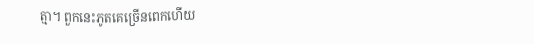ត្មា។ ពួកនេះភូតគេច្រើនពេកហើយ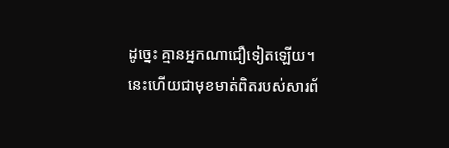ដូច្នេះ គ្មានអ្នកណាជឿទៀតឡើយ។ នេះហើយជាមុខមាត់ពិតរបស់សារព័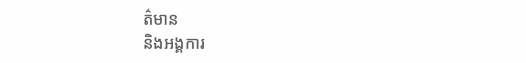ត៌មាន
និងអង្គការ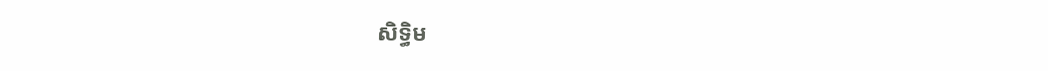សិទ្ធិម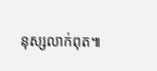នុស្សលាក់ពុត៕